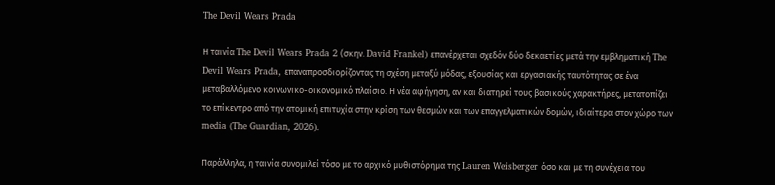The Devil Wears Prada

Η ταινία The Devil Wears Prada 2 (σκην. David Frankel) επανέρχεται σχεδόν δύο δεκαετίες μετά την εμβληματική The Devil Wears Prada, επαναπροσδιορίζοντας τη σχέση μεταξύ μόδας, εξουσίας και εργασιακής ταυτότητας σε ένα μεταβαλλόμενο κοινωνικο-οικονομικό πλαίσιο. Η νέα αφήγηση, αν και διατηρεί τους βασικούς χαρακτήρες, μετατοπίζει το επίκεντρο από την ατομική επιτυχία στην κρίση των θεσμών και των επαγγελματικών δομών, ιδιαίτερα στον χώρο των media (The Guardian, 2026).

Παράλληλα, η ταινία συνομιλεί τόσο με το αρχικό μυθιστόρημα της Lauren Weisberger όσο και με τη συνέχεια του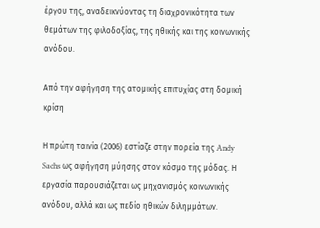έργου της, αναδεικνύοντας τη διαχρονικότητα των θεμάτων της φιλοδοξίας, της ηθικής και της κοινωνικής ανόδου.

Από την αφήγηση της ατομικής επιτυχίας στη δομική κρίση

Η πρώτη ταινία (2006) εστίαζε στην πορεία της Andy Sachs ως αφήγηση μύησης στον κόσμο της μόδας. Η εργασία παρουσιάζεται ως μηχανισμός κοινωνικής ανόδου, αλλά και ως πεδίο ηθικών διλημμάτων.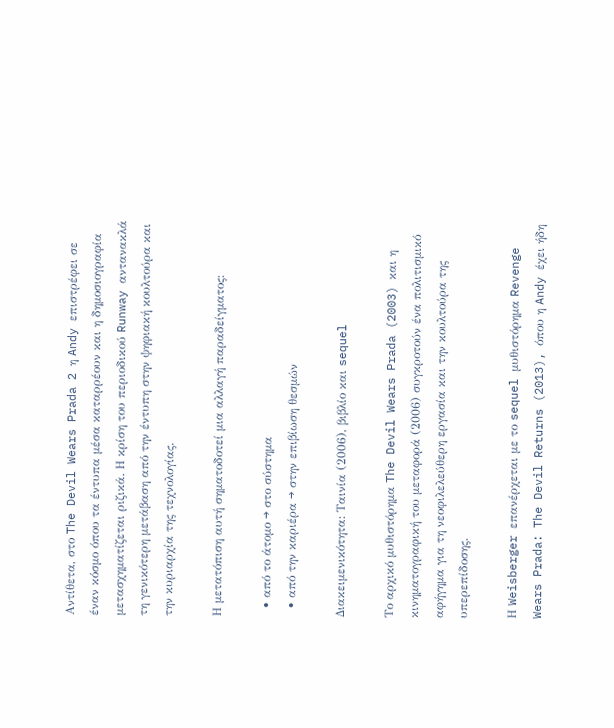Αντίθετα, στο The Devil Wears Prada 2 η Andy επιστρέφει σε έναν κόσμο όπου τα έντυπα μέσα καταρρέουν και η δημοσιογραφία μετασχηματίζεται ριζικά. Η κρίση του περιοδικού Runway αντανακλά τη γενικότερη μετάβαση από την έντυπη στην ψηφιακή κουλτούρα και την κυριαρχία της τεχνολογίας.

Η μετατόπιση αυτή σηματοδοτεί μια αλλαγή παραδείγματος:

  • από το άτομο → στο σύστημα
  • από την καριέρα → στην επιβίωση θεσμών

Διακειμενικότητα: Ταινία (2006), βιβλίο και sequel

Το αρχικό μυθιστόρημα The Devil Wears Prada (2003) και η κινηματογραφική του μεταφορά (2006) συγκροτούν ένα πολιτισμικό αφήγημα για τη νεοφιλελεύθερη εργασία και την κουλτούρα της υπερεπίδοσης.

Η Weisberger επανέρχεται με το sequel μυθιστόρημα Revenge Wears Prada: The Devil Returns (2013), όπου η Andy έχει ήδη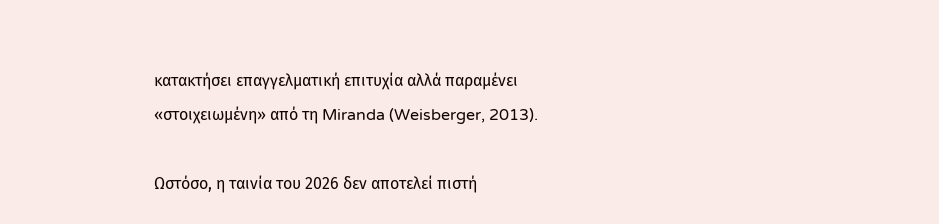κατακτήσει επαγγελματική επιτυχία αλλά παραμένει «στοιχειωμένη» από τη Miranda (Weisberger, 2013).

Ωστόσο, η ταινία του 2026 δεν αποτελεί πιστή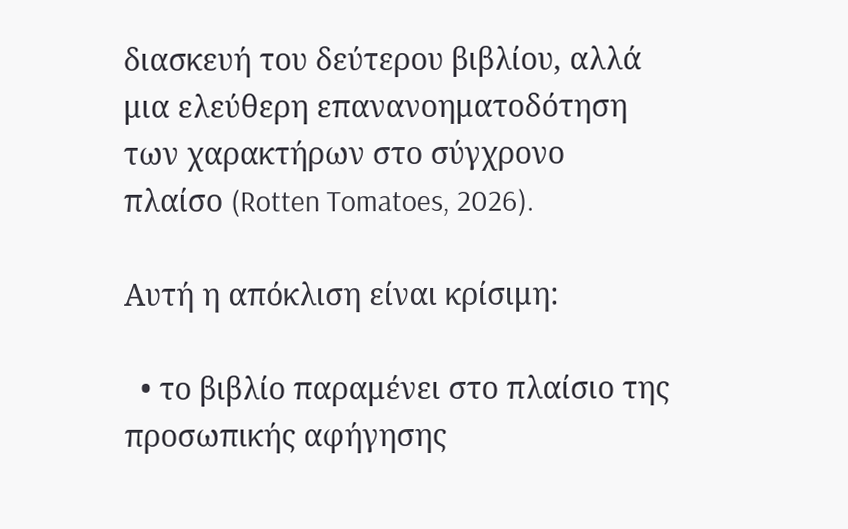διασκευή του δεύτερου βιβλίου, αλλά μια ελεύθερη επανανοηματοδότηση των χαρακτήρων στο σύγχρονο πλαίσο (Rotten Tomatoes, 2026).

Αυτή η απόκλιση είναι κρίσιμη:

  • το βιβλίο παραμένει στο πλαίσιο της προσωπικής αφήγησης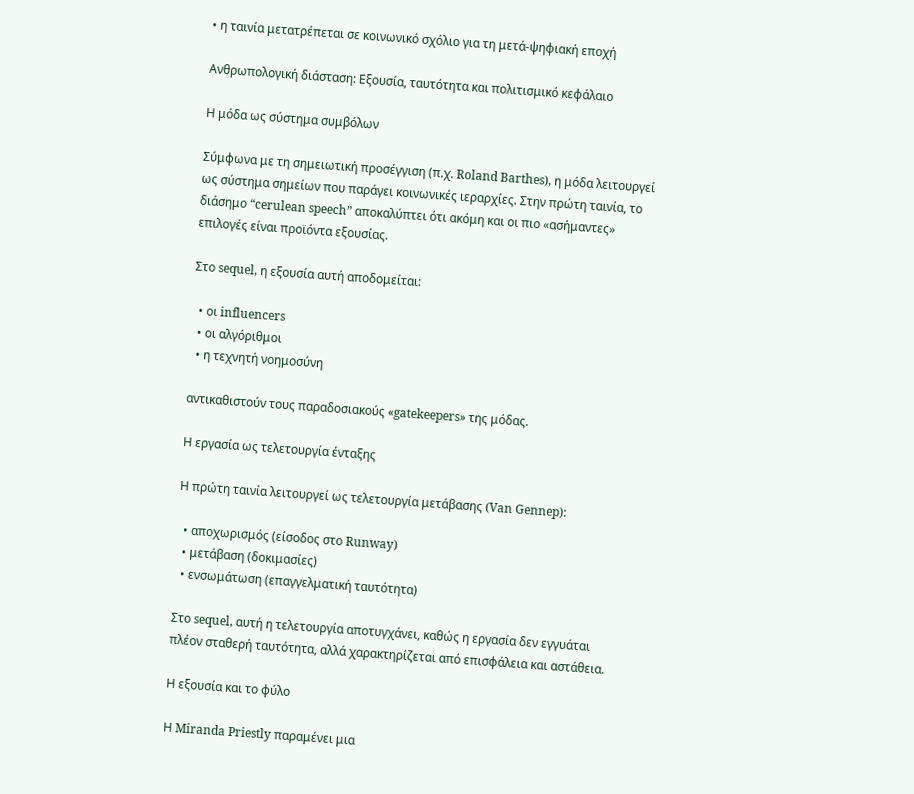• η ταινία μετατρέπεται σε κοινωνικό σχόλιο για τη μετά-ψηφιακή εποχή

Ανθρωπολογική διάσταση: Εξουσία, ταυτότητα και πολιτισμικό κεφάλαιο

Η μόδα ως σύστημα συμβόλων

Σύμφωνα με τη σημειωτική προσέγγιση (π.χ. Roland Barthes), η μόδα λειτουργεί ως σύστημα σημείων που παράγει κοινωνικές ιεραρχίες. Στην πρώτη ταινία, το διάσημο “cerulean speech” αποκαλύπτει ότι ακόμη και οι πιο «ασήμαντες» επιλογές είναι προϊόντα εξουσίας.

Στο sequel, η εξουσία αυτή αποδομείται:

  • οι influencers
  • οι αλγόριθμοι
  • η τεχνητή νοημοσύνη

αντικαθιστούν τους παραδοσιακούς «gatekeepers» της μόδας.

Η εργασία ως τελετουργία ένταξης

Η πρώτη ταινία λειτουργεί ως τελετουργία μετάβασης (Van Gennep):

  • αποχωρισμός (είσοδος στο Runway)
  • μετάβαση (δοκιμασίες)
  • ενσωμάτωση (επαγγελματική ταυτότητα)

Στο sequel, αυτή η τελετουργία αποτυγχάνει, καθώς η εργασία δεν εγγυάται πλέον σταθερή ταυτότητα, αλλά χαρακτηρίζεται από επισφάλεια και αστάθεια.

Η εξουσία και το φύλο

Η Miranda Priestly παραμένει μια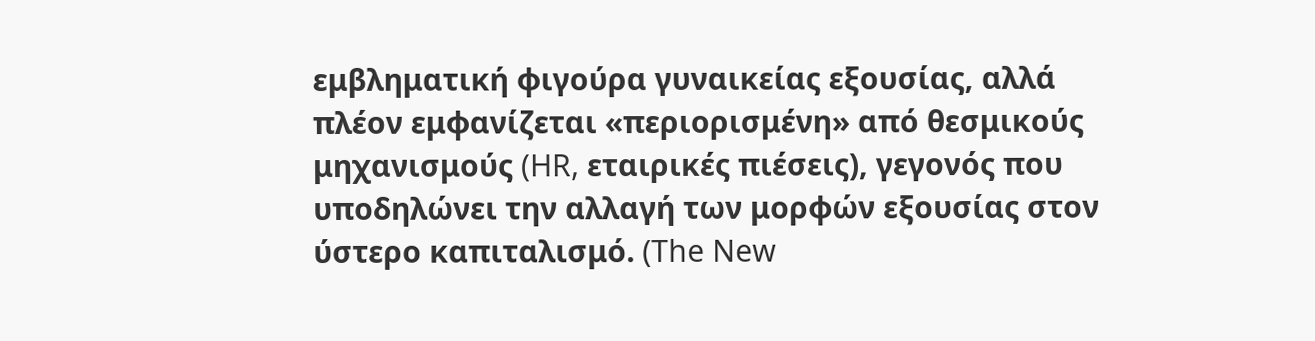εμβληματική φιγούρα γυναικείας εξουσίας, αλλά πλέον εμφανίζεται «περιορισμένη» από θεσμικούς μηχανισμούς (HR, εταιρικές πιέσεις), γεγονός που υποδηλώνει την αλλαγή των μορφών εξουσίας στον ύστερο καπιταλισμό. (The New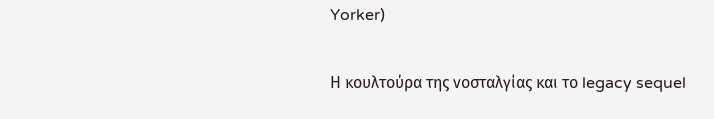Yorker)

Η κουλτούρα της νοσταλγίας και το legacy sequel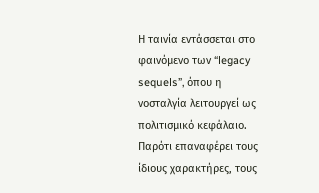Η ταινία εντάσσεται στο φαινόμενο των “legacy sequels”, όπου η νοσταλγία λειτουργεί ως πολιτισμικό κεφάλαιο. Παρότι επαναφέρει τους ίδιους χαρακτήρες, τους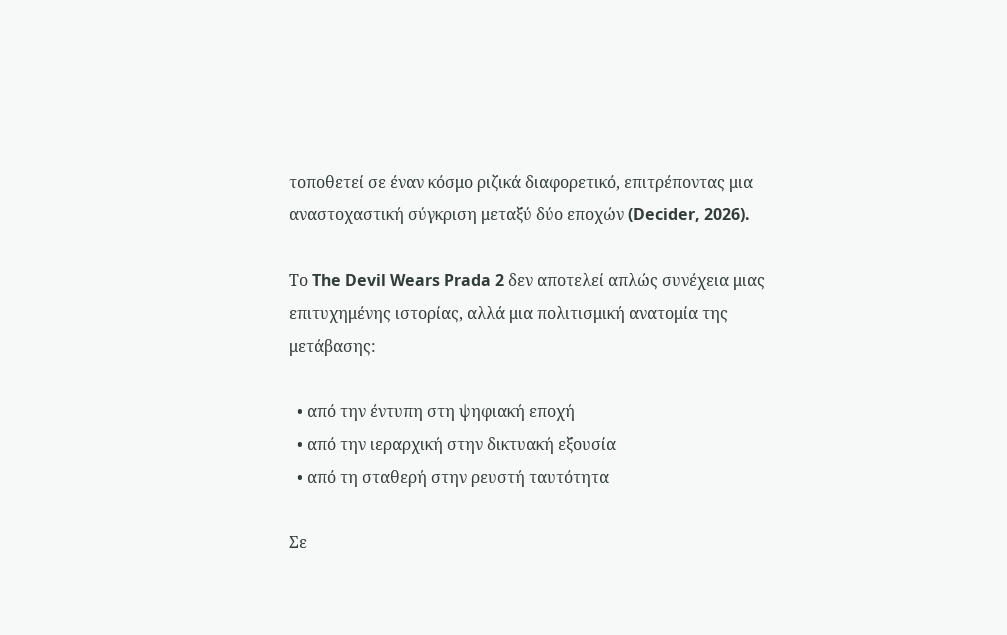τοποθετεί σε έναν κόσμο ριζικά διαφορετικό, επιτρέποντας μια αναστοχαστική σύγκριση μεταξύ δύο εποχών (Decider, 2026).

Το The Devil Wears Prada 2 δεν αποτελεί απλώς συνέχεια μιας επιτυχημένης ιστορίας, αλλά μια πολιτισμική ανατομία της μετάβασης:

  • από την έντυπη στη ψηφιακή εποχή
  • από την ιεραρχική στην δικτυακή εξουσία
  • από τη σταθερή στην ρευστή ταυτότητα

Σε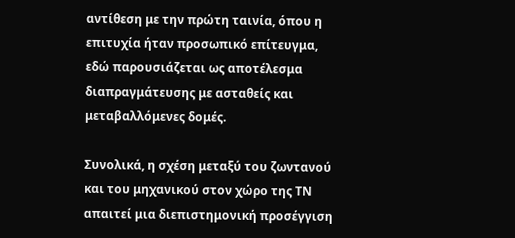αντίθεση με την πρώτη ταινία, όπου η επιτυχία ήταν προσωπικό επίτευγμα, εδώ παρουσιάζεται ως αποτέλεσμα διαπραγμάτευσης με ασταθείς και μεταβαλλόμενες δομές.

Συνολικά, η σχέση μεταξύ του ζωντανού και του μηχανικού στον χώρο της ΤΝ απαιτεί μια διεπιστημονική προσέγγιση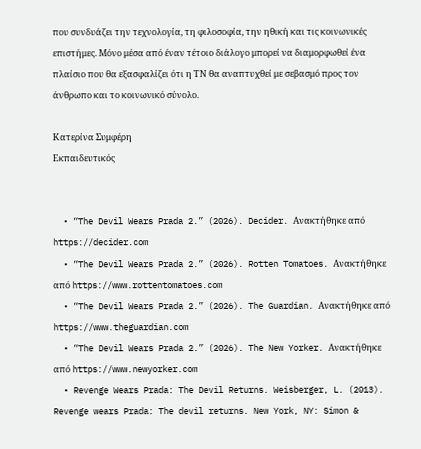που συνδυάζει την τεχνολογία, τη φιλοσοφία, την ηθική και τις κοινωνικές επιστήμες. Μόνο μέσα από έναν τέτοιο διάλογο μπορεί να διαμορφωθεί ένα πλαίσιο που θα εξασφαλίζει ότι η ΤΝ θα αναπτυχθεί με σεβασμό προς τον άνθρωπο και το κοινωνικό σύνολο.

Κατερίνα Συμφέρη
Εκπαιδευτικός


  • “The Devil Wears Prada 2.” (2026). Decider. Ανακτήθηκε από https://decider.com
  • “The Devil Wears Prada 2.” (2026). Rotten Tomatoes. Ανακτήθηκε από https://www.rottentomatoes.com
  • “The Devil Wears Prada 2.” (2026). The Guardian. Ανακτήθηκε από https://www.theguardian.com
  • “The Devil Wears Prada 2.” (2026). The New Yorker. Ανακτήθηκε από https://www.newyorker.com
  • Revenge Wears Prada: The Devil Returns. Weisberger, L. (2013). Revenge wears Prada: The devil returns. New York, NY: Simon &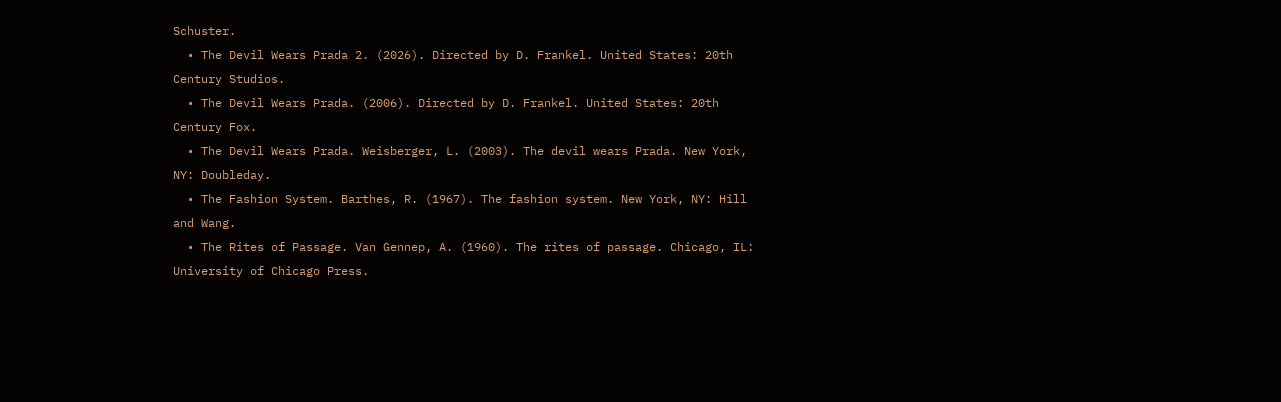Schuster.
  • The Devil Wears Prada 2. (2026). Directed by D. Frankel. United States: 20th Century Studios.
  • The Devil Wears Prada. (2006). Directed by D. Frankel. United States: 20th Century Fox.
  • The Devil Wears Prada. Weisberger, L. (2003). The devil wears Prada. New York, NY: Doubleday.
  • The Fashion System. Barthes, R. (1967). The fashion system. New York, NY: Hill and Wang.
  • The Rites of Passage. Van Gennep, A. (1960). The rites of passage. Chicago, IL: University of Chicago Press.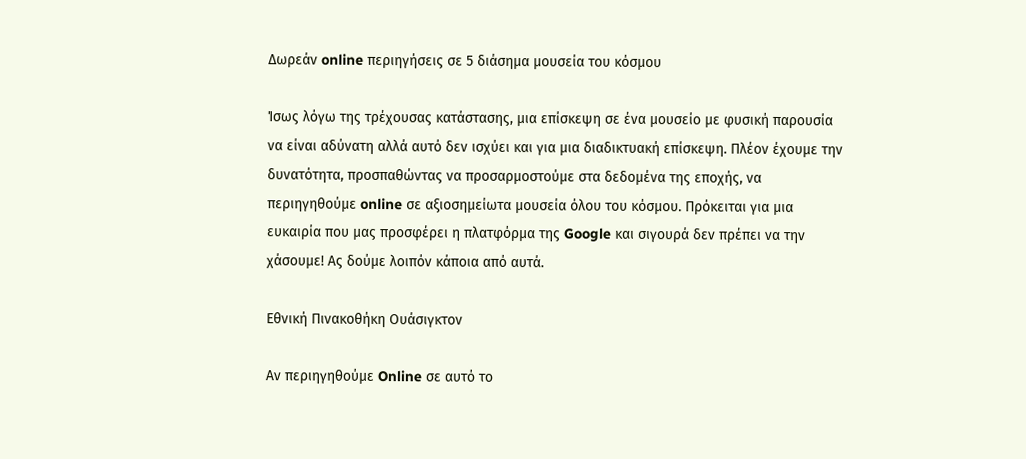Δωρεάν online περιηγήσεις σε 5 διάσημα μουσεία του κόσμου

Ίσως λόγω της τρέχουσας κατάστασης, μια επίσκεψη σε ένα μουσείο με φυσική παρουσία να είναι αδύνατη αλλά αυτό δεν ισχύει και για μια διαδικτυακή επίσκεψη. Πλέον έχουμε την δυνατότητα, προσπαθώντας να προσαρμοστούμε στα δεδομένα της εποχής, να περιηγηθούμε online σε αξιοσημείωτα μουσεία όλου του κόσμου. Πρόκειται για μια ευκαιρία που μας προσφέρει η πλατφόρμα της Google και σιγουρά δεν πρέπει να την χάσουμε! Ας δούμε λοιπόν κάποια από αυτά.

Εθνική Πινακοθήκη Ουάσιγκτον

Αν περιηγηθούμε Online σε αυτό το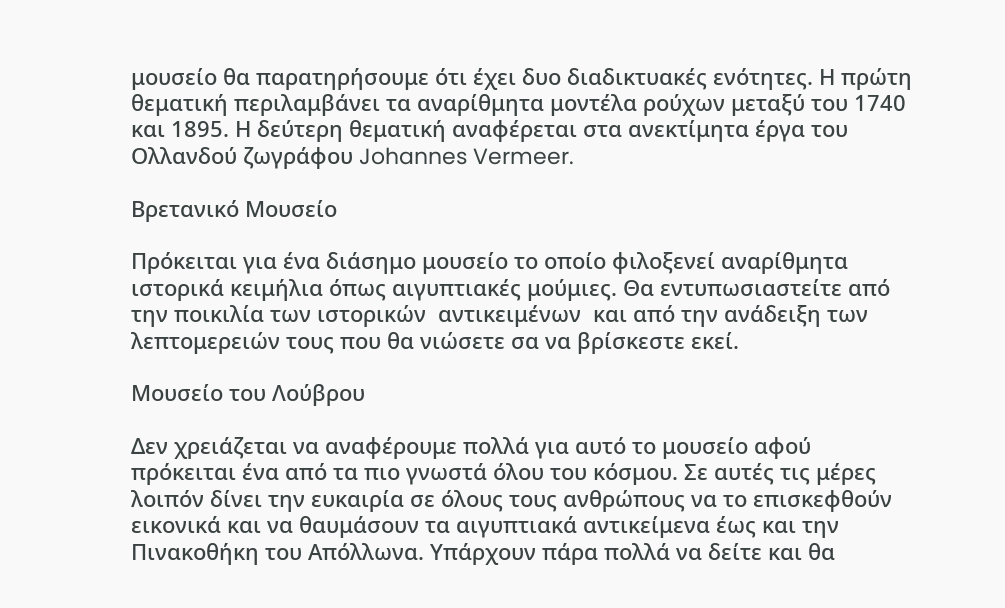μουσείο θα παρατηρήσουμε ότι έχει δυο διαδικτυακές ενότητες. Η πρώτη θεματική περιλαμβάνει τα αναρίθμητα μοντέλα ρούχων μεταξύ του 1740 και 1895. Η δεύτερη θεματική αναφέρεται στα ανεκτίμητα έργα του Ολλανδού ζωγράφου Johannes Vermeer.

Βρετανικό Μουσείο

Πρόκειται για ένα διάσημο μουσείο το οποίο φιλοξενεί αναρίθμητα ιστορικά κειμήλια όπως αιγυπτιακές μούμιες. Θα εντυπωσιαστείτε από την ποικιλία των ιστορικών  αντικειμένων  και από την ανάδειξη των λεπτομερειών τους που θα νιώσετε σα να βρίσκεστε εκεί.

Μουσείο του Λούβρου

Δεν χρειάζεται να αναφέρουμε πολλά για αυτό το μουσείο αφού πρόκειται ένα από τα πιο γνωστά όλου του κόσμου. Σε αυτές τις μέρες λοιπόν δίνει την ευκαιρία σε όλους τους ανθρώπους να το επισκεφθούν εικονικά και να θαυμάσουν τα αιγυπτιακά αντικείμενα έως και την Πινακοθήκη του Απόλλωνα. Υπάρχουν πάρα πολλά να δείτε και θα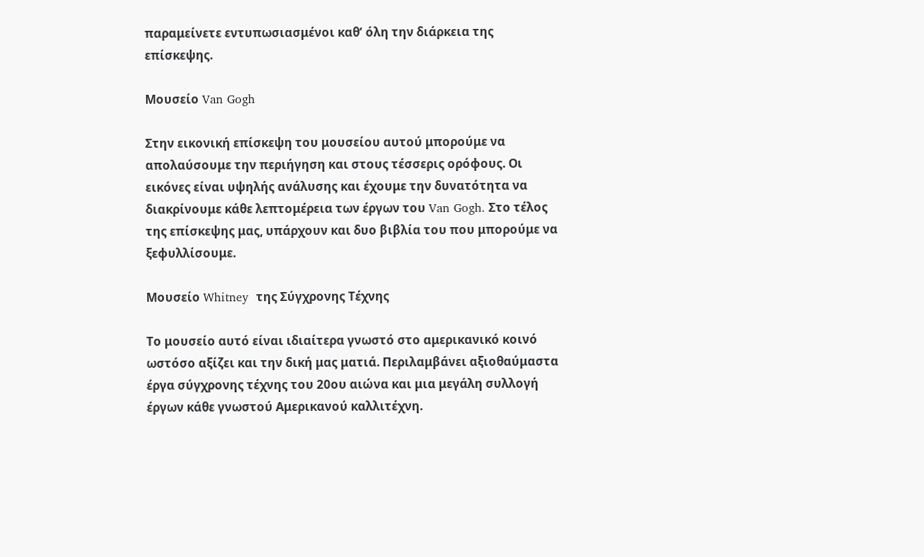παραμείνετε εντυπωσιασμένοι καθ’ όλη την διάρκεια της επίσκεψης.

Μουσείο Van Gogh

Στην εικονική επίσκεψη του μουσείου αυτού μπορούμε να απολαύσουμε την περιήγηση και στους τέσσερις ορόφους. Οι εικόνες είναι υψηλής ανάλυσης και έχουμε την δυνατότητα να διακρίνουμε κάθε λεπτομέρεια των έργων του Van Gogh. Στο τέλος της επίσκεψης μας, υπάρχουν και δυο βιβλία του που μπορούμε να ξεφυλλίσουμε.

Μουσείο Whitney  της Σύγχρονης Τέχνης

Το μουσείο αυτό είναι ιδιαίτερα γνωστό στο αμερικανικό κοινό ωστόσο αξίζει και την δική μας ματιά. Περιλαμβάνει αξιοθαύμαστα έργα σύγχρονης τέχνης του 20ου αιώνα και μια μεγάλη συλλογή έργων κάθε γνωστού Αμερικανού καλλιτέχνη.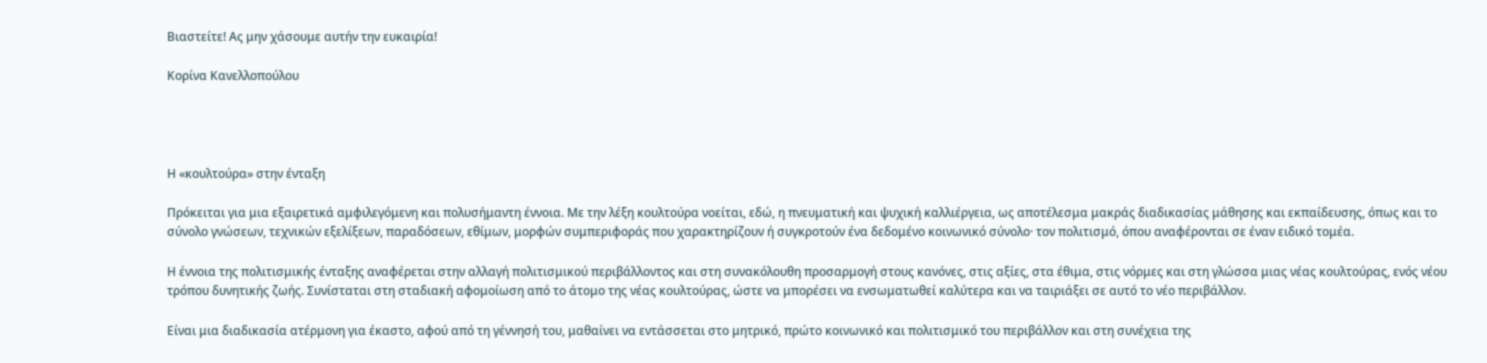Βιαστείτε! Ας μην χάσουμε αυτήν την ευκαιρία!

Κορίνα Κανελλοπούλου




Η «κουλτούρα» στην ένταξη

Πρόκειται για μια εξαιρετικά αμφιλεγόμενη και πολυσήμαντη έννοια. Με την λέξη κουλτούρα νοείται, εδώ, η πνευματική και ψυχική καλλιέργεια, ως αποτέλεσμα μακράς διαδικασίας μάθησης και εκπαίδευσης, όπως και το σύνολο γνώσεων, τεχνικών εξελίξεων, παραδόσεων, εθίμων, μορφών συμπεριφοράς που χαρακτηρίζουν ή συγκροτούν ένα δεδομένο κοινωνικό σύνολο· τον πολιτισμό, όπου αναφέρονται σε έναν ειδικό τομέα.

Η έννοια της πολιτισμικής ένταξης αναφέρεται στην αλλαγή πολιτισμικού περιβάλλοντος και στη συνακόλουθη προσαρμογή στους κανόνες, στις αξίες, στα έθιμα, στις νόρμες και στη γλώσσα μιας νέας κουλτούρας, ενός νέου τρόπου δυνητικής ζωής. Συνίσταται στη σταδιακή αφομοίωση από το άτομο της νέας κουλτούρας, ώστε να μπορέσει να ενσωματωθεί καλύτερα και να ταιριάξει σε αυτό το νέο περιβάλλον.

Είναι μια διαδικασία ατέρμονη για έκαστο, αφού από τη γέννησή του, μαθαίνει να εντάσσεται στο μητρικό, πρώτο κοινωνικό και πολιτισμικό του περιβάλλον και στη συνέχεια της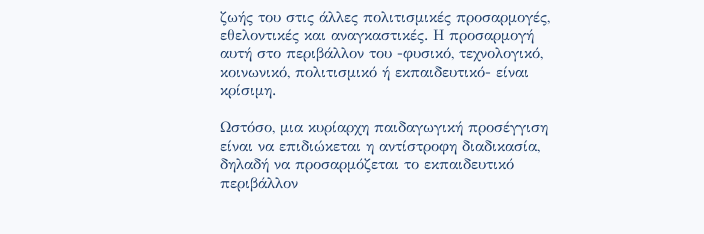ζωής του στις άλλες πολιτισμικές προσαρμογές, εθελοντικές και αναγκαστικές. Η προσαρμογή αυτή στο περιβάλλον του -φυσικό, τεχνολογικό, κοινωνικό, πολιτισμικό ή εκπαιδευτικό- είναι κρίσιμη.

Ωστόσο, μια κυρίαρχη παιδαγωγική προσέγγιση είναι να επιδιώκεται η αντίστροφη διαδικασία, δηλαδή να προσαρμόζεται το εκπαιδευτικό περιβάλλον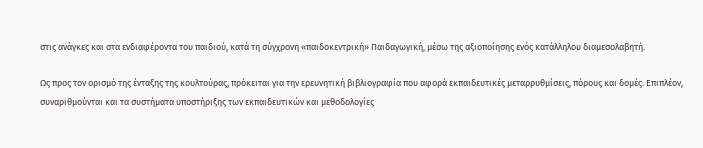στις ανάγκες και στα ενδιαφέροντα του παιδιού, κατά τη σύγχρονη «παιδοκεντρική» Παιδαγωγική, μέσω της αξιοποίησης ενός κατάλληλου διαμεσολαβητή.

Ως προς τον ορισμό της ένταξης της κουλτούρας, πρόκειται για την ερευνητική βιβλιογραφία που αφορά εκπαιδευτικές μεταρρυθμίσεις, πόρους και δομές. Επιπλέον, συναριθμούνται και τα συστήματα υποστήριξης των εκπαιδευτικών και μεθοδολογίες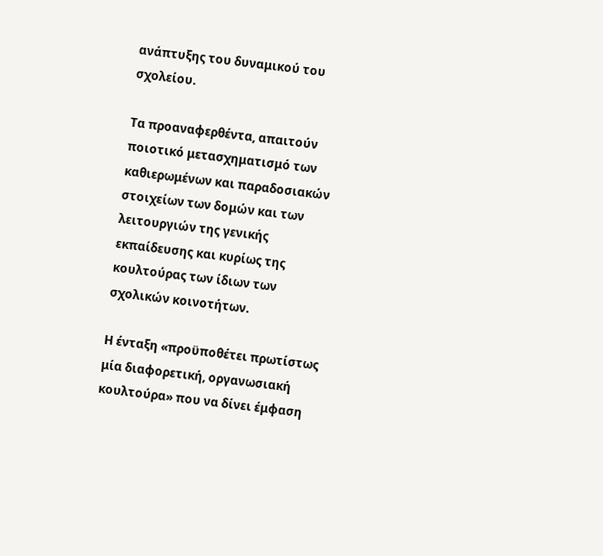ανάπτυξης του δυναμικού του σχολείου.

Τα προαναφερθέντα, απαιτούν ποιοτικό μετασχηματισμό των καθιερωμένων και παραδοσιακών στοιχείων των δομών και των λειτουργιών της γενικής εκπαίδευσης και κυρίως της κουλτούρας των ίδιων των σχολικών κοινοτήτων.

Η ένταξη «προϋποθέτει πρωτίστως μία διαφορετική, οργανωσιακή κουλτούρα» που να δίνει έμφαση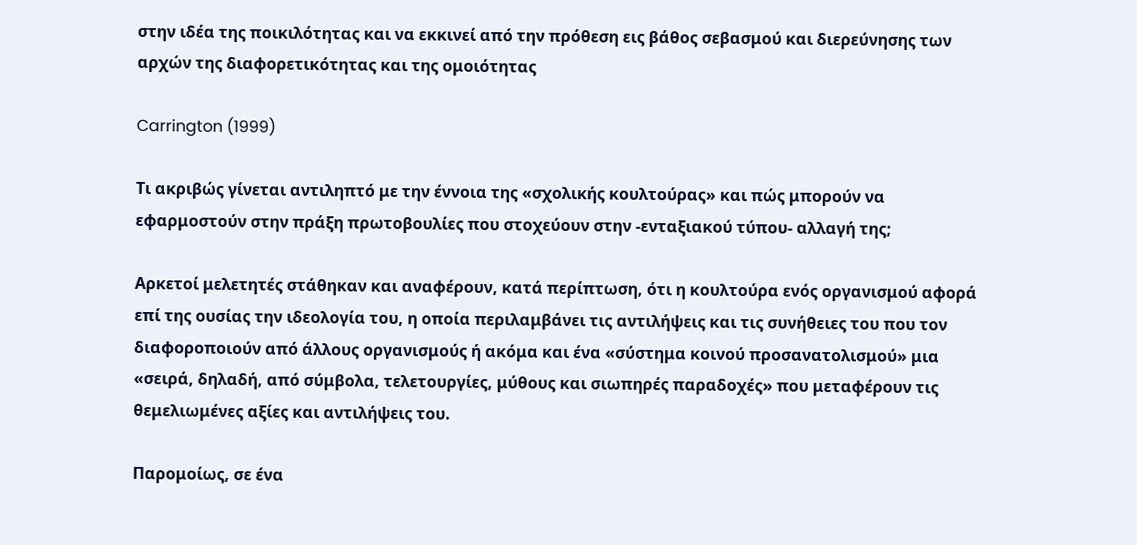στην ιδέα της ποικιλότητας και να εκκινεί από την πρόθεση εις βάθος σεβασμού και διερεύνησης των αρχών της διαφορετικότητας και της ομοιότητας

Carrington (1999)

Τι ακριβώς γίνεται αντιληπτό με την έννοια της «σχολικής κουλτούρας» και πώς μπορούν να εφαρμοστούν στην πράξη πρωτοβουλίες που στοχεύουν στην -ενταξιακού τύπου- αλλαγή της;

Αρκετοί μελετητές στάθηκαν και αναφέρουν, κατά περίπτωση, ότι η κουλτούρα ενός οργανισμού αφορά επί της ουσίας την ιδεολογία του, η οποία περιλαμβάνει τις αντιλήψεις και τις συνήθειες του που τον διαφοροποιούν από άλλους οργανισμούς ή ακόμα και ένα «σύστημα κοινού προσανατολισμού» μια «σειρά, δηλαδή, από σύμβολα, τελετουργίες, μύθους και σιωπηρές παραδοχές» που μεταφέρουν τις θεμελιωμένες αξίες και αντιλήψεις του.

Παρομοίως, σε ένα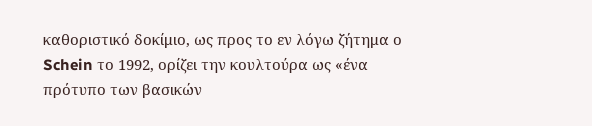καθοριστικό δοκίμιο, ως προς το εν λόγω ζήτημα ο Schein το 1992, ορίζει την κουλτούρα ως «ένα πρότυπο των βασικών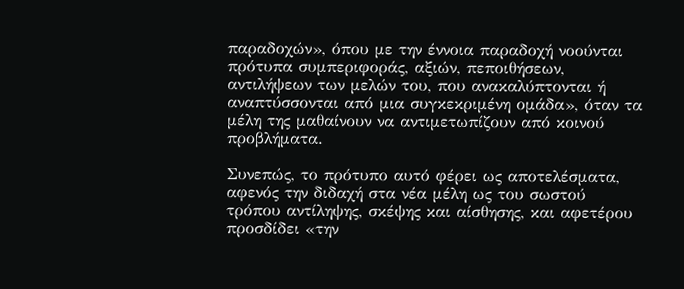παραδοχών», όπου με την έννοια παραδοχή νοούνται πρότυπα συμπεριφοράς, αξιών, πεποιθήσεων, αντιλήψεων των μελών του, που ανακαλύπτονται ή αναπτύσσονται από μια συγκεκριμένη ομάδα», όταν τα μέλη της μαθαίνουν να αντιμετωπίζουν από κοινού προβλήματα.

Συνεπώς, το πρότυπο αυτό φέρει ως αποτελέσματα, αφενός την διδαχή στα νέα μέλη ως του σωστού τρόπου αντίληψης, σκέψης και αίσθησης, και αφετέρου προσδίδει «την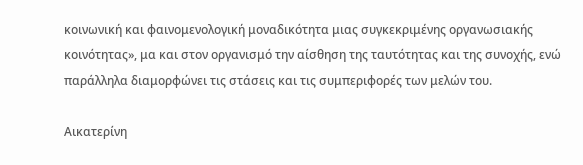κοινωνική και φαινομενολογική μοναδικότητα μιας συγκεκριμένης οργανωσιακής κοινότητας», μα και στον οργανισμό την αίσθηση της ταυτότητας και της συνοχής, ενώ παράλληλα διαμορφώνει τις στάσεις και τις συμπεριφορές των μελών του.

Αικατερίνη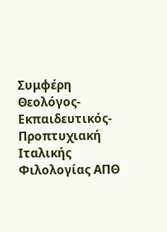Συμφέρη
Θεολόγος-Εκπαιδευτικός-Προπτυχιακή Ιταλικής Φιλολογίας ΑΠΘ